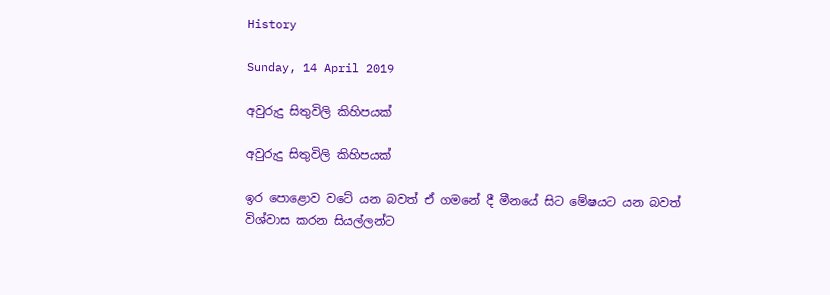History

Sunday, 14 April 2019

අවුරුදු සිතුවිලි කිහිපයක්

අවුරුදු සිතුවිලි කිහිපයක්

ඉර පොළොව වටේ යන බවත් ඒ ගමනේ දී මීනයේ සිට මේෂයට යන බවත් විශ්වාස කරන සියල්ලන්ට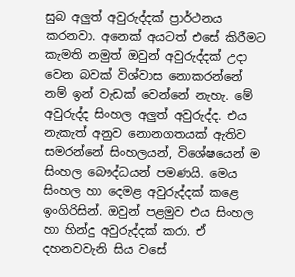සුබ අලුත් අවුරුද්දක් ප්‍රාර්ථනය කරනවා. අනෙක් අයටත් එසේ කිරීමට කැමති නමුත් ඔවුන් අවුරුද්දක් උදා වෙන බවක් විශ්වාස නොකරන්නේ නම් ඉන් වැඩක් වෙන්නේ නැහැ. මේ අවුරුද්ද සිංහල අලුත් අවුරුද්ද. එය නැකැත් අනුව නොනගතයක් ඇතිව සමරන්නේ සිංහලයන්, විශේෂයෙන් ම සිංහල බෞද්ධයන් පමණයි. මෙය සිංහල හා දෙමළ අවුරුද්දක් කළෙ ඉංගිරිසින්. ඔවුන් පළමුව එය සිංහල හා හින්දු අවුරුද්දක් කරා. ඒ දහනවවැනි සිය වසේ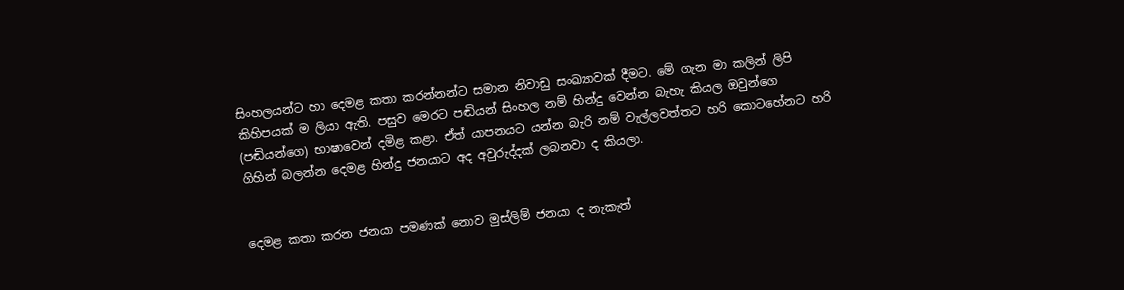සිංහලයන්ට හා දෙමළ කතා කරන්නන්ට සමාන නිවාඩු සංඛ්‍යාවක් දීමට. මේ ගැන මා කලින් ලිපි කිහිපයක් ම ලියා ඇති. පසුව මෙරට පඬියන් සිංහල නම් හින්දු වෙන්න බැහැ කියල ඔවුන්ගෙ (පඬියන්ගෙ) භාෂාවෙන් දමිළ කළා. ඒත් යාපනයට යන්න බැරි නම් වැල්ලවත්තට හරි කොටහේනට හරි ගිහින් බලන්න දෙමළ හින්දු ජනයාට අද අවුරුද්දක් ලබනවා ද කියලා.


දෙමළ කතා කරන ජනයා පමණක් නොව මුස්ලිම් ජනයා ද නැකැත්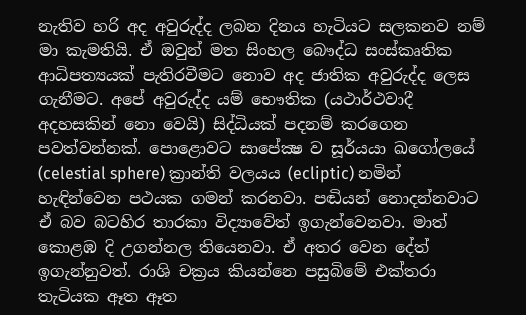නැතිව හරි අද අවුරුද්ද ලබන දිනය හැටියට සලකනව නම් මා කැමතියි. ඒ ඔවුන් මත සිංහල බෞද්ධ සංස්කෘතික ආධිපත්‍යයක් පැතිරවීමට නොව අද ජාතික අවුරුද්ද ලෙස ගැනීමට. අපේ අවුරුද්ද යම් භෞතික (යථාර්ථවාදී අදහසකින් නො වෙයි) සිද්ධියක් පදනම් කරගෙන පවත්වන්නක්. පොළොවට සාපේක්‍ෂ ව සූර්යයා ඛගෝලයේ (celestial sphere) ක්‍රාන්ති වලයය (ecliptic) නමින් හැඳින්වෙන පථයක ගමන් කරනවා. පඬියන් නොදන්නවාට  ඒ බව බටහිර තාරකා විද්‍යාවේත් ඉගැන්වෙනවා. මාත් කොළඹ දි උගන්නල තියෙනවා. ඒ අතර වෙන දේත් ඉගැන්නුවත්. රාශි චක්‍රය කියන්නෙ පසුබිමේ එක්තරා තැටියක ඈත ඈත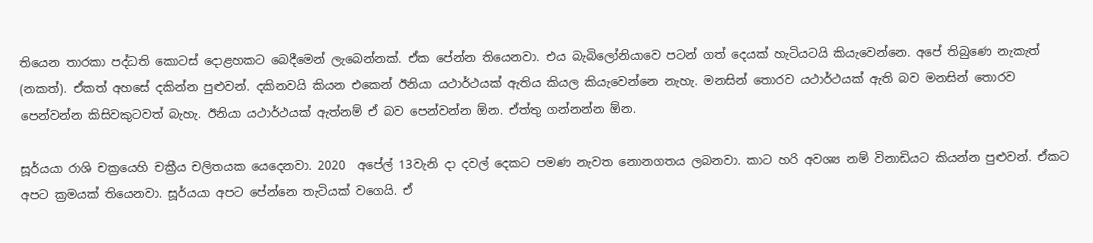තියෙන තාරකා පද්ධති කොටස් දොළහකට බෙදීමෙන් ලැබෙන්නක්. ඒක පේන්න තියෙනවා. එය බැබිලෝනියාවෙ පටන් ගත් දෙයක් හැටියටයි කියැවෙන්නෙ. අපේ තිබුණෙ නැකැත් (නකත්). ඒකත් අහසේ දකින්න පුළුවන්. දකිනවයි කියන එකෙන් ඊනියා යථාර්ථයක් ඇතිය කියල කියැවෙන්නෙ නැහැ. මනසින් තොරව යථාර්ථයක් ඇති බව මනසින් තොරව පෙන්වන්න කිසිවකුටවත් බැහැ. ඊනියා යථාර්ථයක් ඇත්නම් ඒ බව පෙන්වන්න ඕන. ඒත්තු ගන්නන්න ඕන.

සූර්යයා රාශි චක්‍රයෙහි චක්‍රීය චලිතයක යෙදෙනවා. 2020  අපේල් 13වැනි දා දවල් දෙකට පමණ නැවත නොනගතය ලබනවා. කාට හරි අවශ්‍ය නම් විනාඩියට කියන්න පුළුවන්. ඒකට අපට ක්‍රමයක් තියෙනවා. සූර්යයා අපට පේන්නෙ තැටියක් වගෙයි. ඒ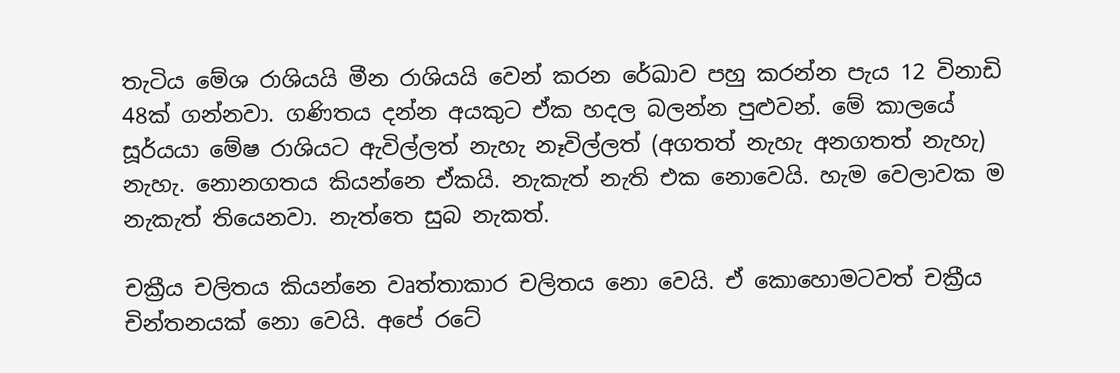තැටිය මේශ රාශියයි මීන රාශියයි වෙන් කරන රේඛාව පහු කරන්න පැය 12 විනාඩි 48ක් ගන්නවා. ගණිතය දන්න අයකුට ඒක හදල බලන්න පුළුවන්. මේ කාලයේ සූර්යයා මේෂ රාශියට ඇවිල්ලත් නැහැ නෑවිල්ලත් (අගතත් නැහැ අනගතත් නැහැ) නැහැ. නොනගතය කියන්නෙ ඒකයි. නැකැත් නැති එක නොවෙයි. හැම වෙලාවක ම නැකැත් තියෙනවා. නැත්තෙ සුබ නැකත්.

චක්‍රීය චලිතය කියන්නෙ වෘත්තාකාර චලිතය නො වෙයි. ඒ කොහොමටවත් චක්‍රීය චින්තනයක් නො වෙයි. අපේ රටේ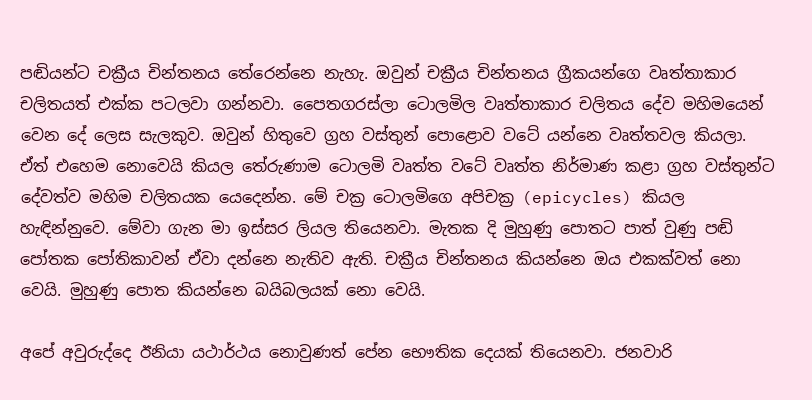පඬියන්ට චක්‍රීය චින්තනය තේරෙන්නෙ නැහැ. ඔවුන් චක්‍රීය චින්තනය ග්‍රීකයන්ගෙ වෘත්තාකාර චලිතයත් එක්ක පටලවා ගන්නවා. පෛතගරස්ලා ටොලමිල වෘත්තාකාර චලිතය දේව මහිමයෙන් වෙන දේ ලෙස සැලකුව. ඔවුන් හිතුවෙ ග්‍රහ වස්තුන් පොළොව වටේ යන්නෙ වෘත්තවල කියලා. ඒත් එහෙම නොවෙයි කියල තේරුණාම ටොලමි වෘත්ත වටේ වෘත්ත නිර්මාණ කළා ග්‍රහ වස්තුන්ට දේවත්ව මහිම චලිතයක යෙදෙන්න. මේ චක්‍ර ටොලමිගෙ අපිචක්‍ර (epicycles) කියල හැඳින්නුවෙ. මේවා ගැන මා ඉස්සර ලියල තියෙනවා. මැතක දි මුහුණු පොතට පාත් වුණු පඬි පෝතක පෝතිකාවන් ඒවා දන්නෙ නැතිව ඇති. චක්‍රීය චින්තනය කියන්නෙ ඔය එකක්වත් නො වෙයි. මුහුණු පොත කියන්නෙ බයිබලයක් නො වෙයි.

අපේ අවුරුද්දෙ ඊනියා යථාර්ථය නොවුණත් පේන භෞතික දෙයක් තියෙනවා. ජනවාරි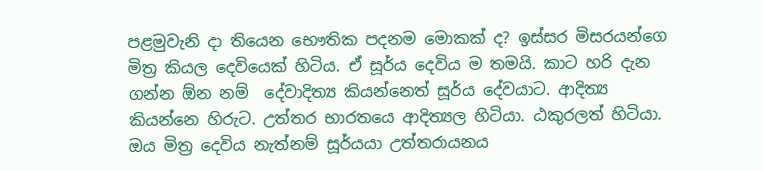පළමුවැනි දා තියෙන භෞතික පදනම මොකක් ද? ඉස්සර මිසරයන්ගෙ මිත්‍ර කියල දෙවියෙක් හිටිය. ඒ සූර්ය දෙවිය ම තමයි. කාට හරි දැන ගන්න ඕන නම්  දේවාදිත්‍ය කියන්නෙත් සූර්ය දේවයාට. ආදිත්‍ය කියන්නෙ හිරුට. උත්තර භාරතයෙ ආදිත්‍යල හිටියා. ඨකුරලත් හිටියා.  ඔය මිත්‍ර දෙවිය නැත්නම් සූර්යයා උත්තරායනය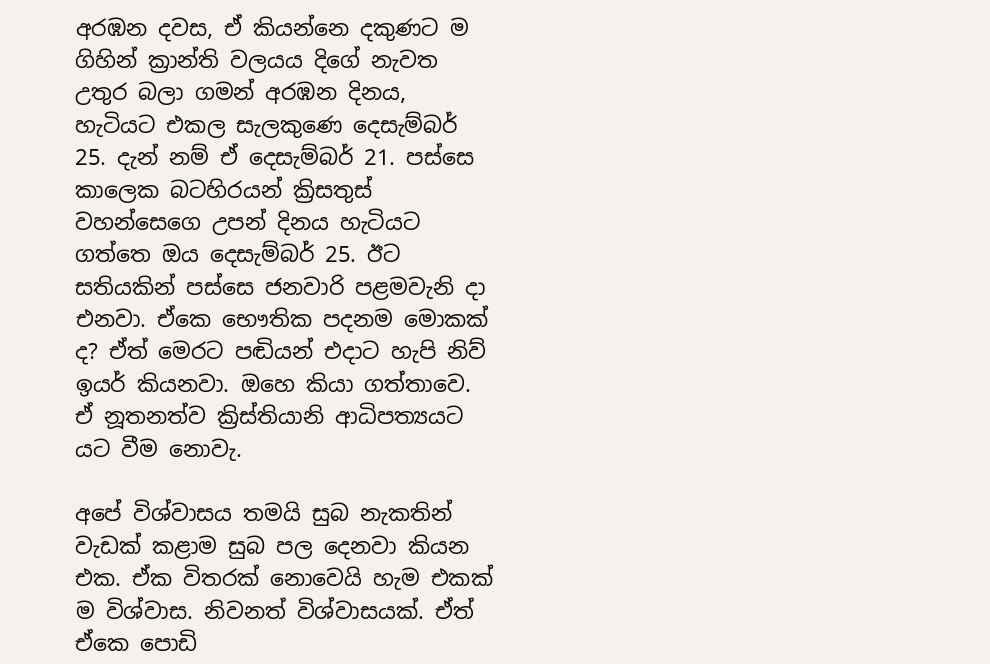අරඹන දවස, ඒ කියන්නෙ දකුණට ම ගිහින් ක්‍රාන්ති වලයය දිගේ නැවත උතුර බලා ගමන් අරඹන දිනය, හැටියට එකල සැලකුණෙ දෙසැම්බර් 25. දැන් නම් ඒ දෙසැම්බර් 21. පස්සෙ කාලෙක බටහිරයන් ක්‍රිසතුස් වහන්සෙගෙ උපන් දිනය හැටියට ගත්තෙ ඔය දෙසැම්බර් 25. ඊට සතියකින් පස්සෙ ජනවාරි පළමවැනි දා එනවා. ඒකෙ භෞතික පදනම මොකක් ද? ඒත් මෙරට පඬියන් එදාට හැපි නිව් ඉයර් කියනවා. ඔහෙ කියා ගත්තාවෙ. ඒ නූතනත්ව ක්‍රිස්තියානි ආධිපත්‍යයට යට වීම නොවැ.

අපේ විශ්වාසය තමයි සුබ නැකතින් වැඩක් කළාම සුබ පල දෙනවා කියන එක. ඒක විතරක් නොවෙයි හැම එකක් ම විශ්වාස. නිවනත් විශ්වාසයක්. ඒත් ඒකෙ පොඩි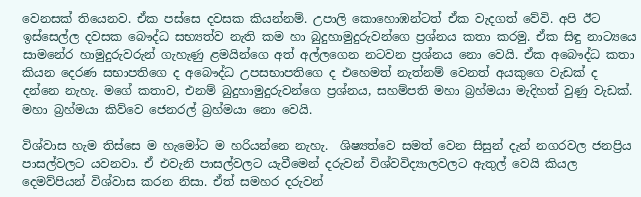වෙනසක් තියෙනව. ඒක පස්සෙ දවසක කියන්නම්. උපාලි කොහොඹන්ටත් ඒක වැදගත් වේවි. අපි ඊට ඉස්සෙල්ල දවසක බෞද්ධ සභ්‍යත්ව නැති කම හා බුදුහාමුදුරුවන්ගෙ ප්‍රශ්නය කතා කරමු. ඒක සිඳු නාට්‍යයෙ සාමනේර හාමුදුරුවරුන් ගැහැණු ළමයින්ගෙ අත් අල්ලගෙන නටවන ප්‍රශ්නය නො වෙයි. ඒක අබෞද්ධ කතා කියන දෙරණ සභාපතිගෙ ද අබෞද්ධ උපසභාපතිගෙ ද එහෙමත් නැත්නම් වෙනත් අයකුගෙ වැඩක් ද දන්නෙ නැහැ. මගේ කතාව, එනම් බුදුහාමුදුරුවන්ගෙ ප්‍රශ්නය, සහම්පති මහා බ්‍රහ්මයා මැදිහත් වුණු වැඩක්. මහා බ්‍රහ්මයා කිව්වෙ ජෙනරල් බ්‍රහ්මයා නො වෙයි.

විශ්වාස හැම තිස්සෙ ම හැමෝට ම හරියන්නෙ නැහැ.  ශිෂ්‍යත්වෙ සමත් වෙන සිසුන් දැන් නගරවල ජනප්‍රිය පාසල්වලට යවනවා. ඒ එවැනි පාසල්වලට යැවීමෙන් දරුවන් විශ්වවිද්‍යාලවලට ඇතුල් වෙයි කියල දෙමව්පියන් විශ්වාස කරන නිසා. ඒත් සමහර දරුවන්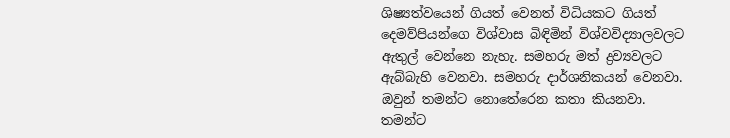ශිෂ්‍යත්වයෙන් ගියත් වෙනත් විධියකට ගියත් දෙමව්පියන්ගෙ විශ්වාස බිඳිමින් විශ්වවිද්‍යාලවලට ඇතුල් වෙන්නෙ නැහැ. සමහරු මත් ද්‍රව්‍යවලට ඇබ්බැහි වෙනවා. සමහරු දාර්ශනිකයන් වෙනවා. ඔවුන් තමන්ට නොතේරෙන කතා කියනවා. තමන්ට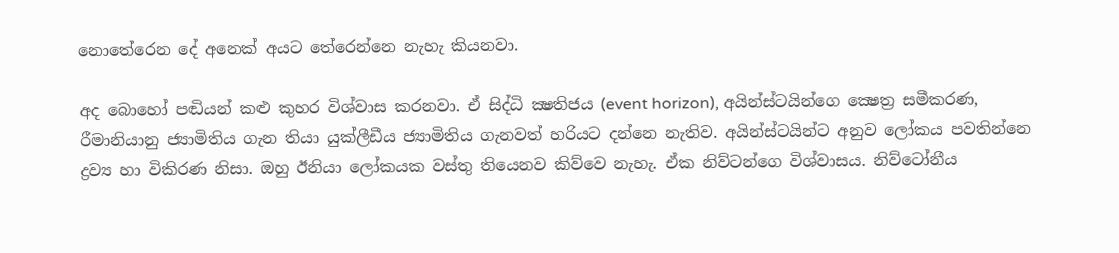නොතේරෙන දේ අනෙක් අයට තේරෙන්නෙ නැහැ කියනවා.

අද බොහෝ පඬියන් කළු කුහර විශ්වාස කරනවා. ඒ සිද්ධි ක්‍ෂතිජය (event horizon), අයින්ස්ටයින්ගෙ ක්‍ෂෙත්‍ර සමීකරණ, රීමානියානු ජ්‍යාමිතිය ගැන තියා යුක්ලීඩීය ජ්‍යාමිතිය ගැනවත් හරියට දන්නෙ නැතිව. අයින්ස්ටයින්ට අනුව ලෝකය පවතින්නෙ ද්‍රව්‍ය හා විකිරණ නිසා. ඔහු ඊනියා ලෝකයක වස්තු තියෙනව කිව්වෙ නැහැ. ඒක නිව්ටන්ගෙ විශ්වාසය. නිව්ටෝනීය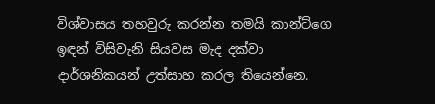විශ්වාසය තහවුරු කරන්න තමයි කාන්ට්ගෙ ඉඳන් විසිවැනි සියවස මැද දක්වා දාර්ශනිකයන් උත්සාහ කරල තියෙන්නෙ.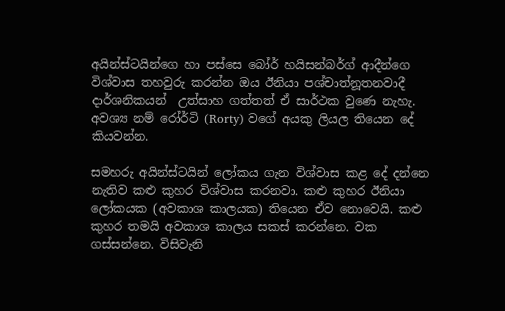අයින්ස්ටයින්ගෙ හා පස්සෙ බෝර් හයිසන්බර්ග් ආදීන්ගෙ විශ්වාස තහවුරු කරන්න ඔය ඊනියා පශ්චාත්නූතනවාදී දාර්ශනිකයන්  උත්සාහ ගත්තත් ඒ සාර්ථක වුණෙ නැහැ. අවශ්‍ය නම් රෝර්ටි (Rorty) වගේ අයකු ලියල තියෙන දේ කියවන්න.

සමහරු අයින්ස්ටයින් ලෝකය ගැන විශ්වාස කළ දේ දන්නෙ නැතිව කළු කුහර විශ්වාස කරනවා. කළු කුහර ඊනියා ලෝකයක (අවකාශ කාලයක) තියෙන ඒව නොවෙයි. කළු කුහර තමයි අවකාශ කාලය සකස් කරන්නෙ. වක ගස්සන්නෙ. විසිවැනි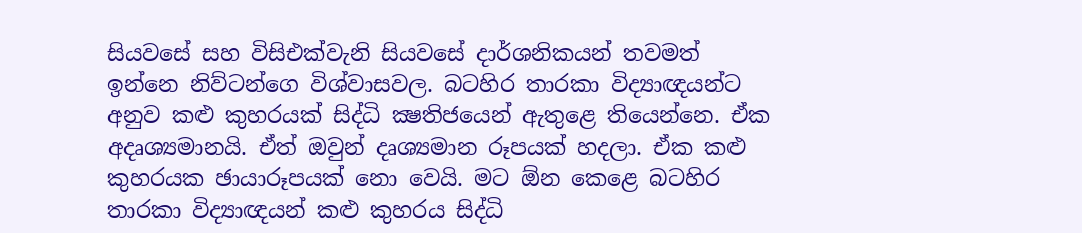සියවසේ සහ විසිඑක්වැනි සියවසේ දාර්ශනිකයන් තවමත් ඉන්නෙ නිව්ටන්ගෙ විශ්වාසවල. බටහිර තාරකා විද්‍යාඥයන්ට අනුව කළු කුහරයක් සිද්ධි ක්‍ෂතිජයෙන් ඇතුළෙ තියෙන්නෙ. ඒක අදෘශ්‍යමානයි. ඒත් ඔවුන් දෘශ්‍යමාන රූපයක් හදලා. ඒක කළු කුහරයක ඡායාරූපයක් නො වෙයි. මට ඕන කෙළෙ බටහිර තාරකා විද්‍යාඥයන් කළු කුහරය සිද්ධි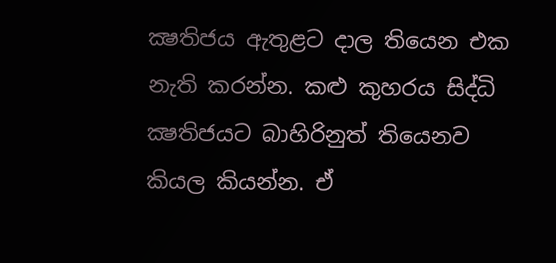ක්‍ෂතිජය ඇතුළට දාල තියෙන එක නැති කරන්න. කළු කුහරය සිද්ධි ක්‍ෂතිජයට බාහිරිනුත් තියෙනව කියල කියන්න. ඒ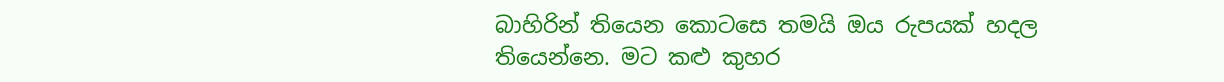බාහිරින් තියෙන කොටසෙ තමයි ඔය රුපයක් හදල තියෙන්නෙ. මට කළු කුහර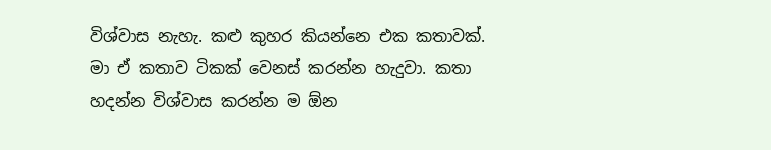විශ්වාස නැහැ. කළු කුහර කියන්නෙ එක කතාවක්. මා ඒ කතාව ටිකක් වෙනස් කරන්න හැදුවා. කතා හදන්න විශ්වාස කරන්න ම ඕන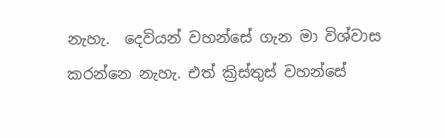නැහැ.  දෙවියන් වහන්සේ ගැන මා විශ්වාස කරන්නෙ නැහැ. එත් ක්‍රිස්තුස් වහන්සේ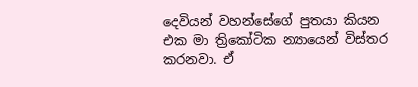දෙවියන් වහන්සේගේ පුතයා කියන එක මා ත්‍රිකෝටික න්‍යායෙන් විස්තර කරනවා. ඒ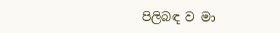පිලිබඳ ව මා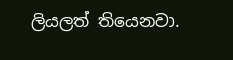ලියලත් තියෙනවා.